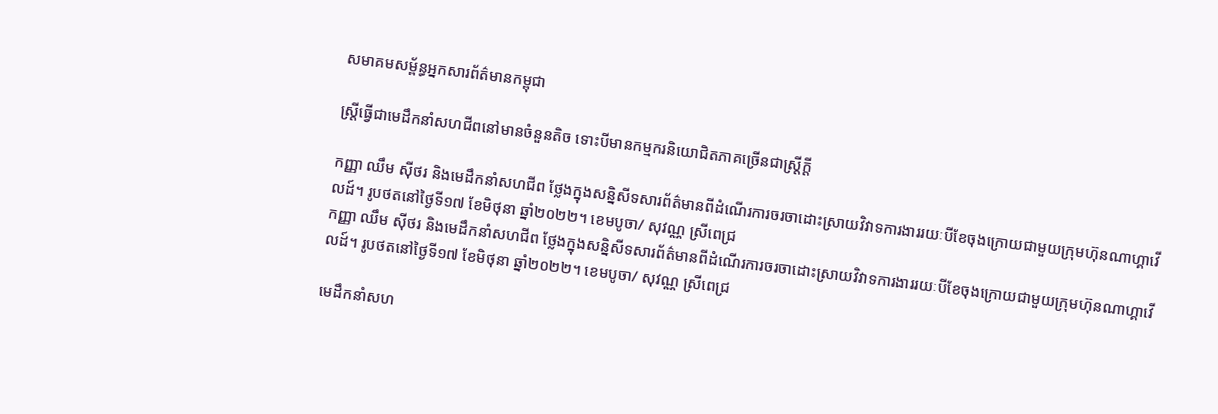សមាគមសម្ព័ន្ធអ្នកសារព័ត៌មានកម្ពុជា

ស្ត្រីធ្វើជាមេដឹកនាំសហជីពនៅមានចំនួនតិច ទោះបីមានកម្មករនិយោជិតភាគច្រើនជាស្ត្រីក្តី

កញ្ញា ឈឹម ស៊ីថរ និងមេដឹកនាំសហជីព ថ្លែងក្នុងសន្និសីទសារព័ត៌មានពីដំណើរការចរចាដោះស្រាយវិវាទការងាររយៈបីខែចុងក្រោយជាមួយក្រុមហ៊ុនណាហ្គាវើលដ៍។ រូបថតនៅថ្ងៃទី១៧ ខែមិថុនា ឆ្នាំ២០២២។ ខេមបូចា/ សុវណ្ណ ស្រីពេជ្រ
កញ្ញា ឈឹម ស៊ីថរ និងមេដឹកនាំសហជីព ថ្លែងក្នុងសន្និសីទសារព័ត៌មានពីដំណើរការចរចាដោះស្រាយវិវាទការងាររយៈបីខែចុងក្រោយជាមួយក្រុមហ៊ុនណាហ្គាវើលដ៍។ រូបថតនៅថ្ងៃទី១៧ ខែមិថុនា ឆ្នាំ២០២២។ ខេមបូចា/ សុវណ្ណ ស្រីពេជ្រ

មេដឹកនាំសហ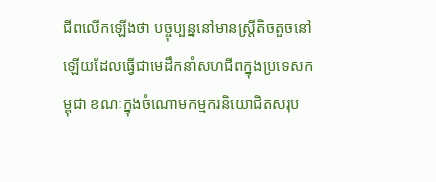ជីពលើកឡើងថា បច្ចុប្បន្ននៅមានស្ត្រីតិចតួចនៅឡើយដែលធ្វើជាមេដឹកនាំសហជីពក្នុងប្រទេសកម្ពុជា ខណៈក្នុងចំណោមកម្មករនិយោជិតសរុប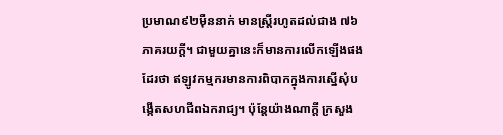ប្រមាណ៩២ម៉ឺននាក់ មានស្ត្រីរហូតដល់ជាង ៧៦ភាគរយក្តី។ ជាមួយគ្នានេះក៏មានការលើកឡើងផងដែរថា ឥឡូវកម្មករមានការពិបាកក្នុងការស្នើសុំបង្កើតសហជីពឯករាជ្យ។ ប៉ុន្តែយ៉ាងណាក្តី ក្រសួង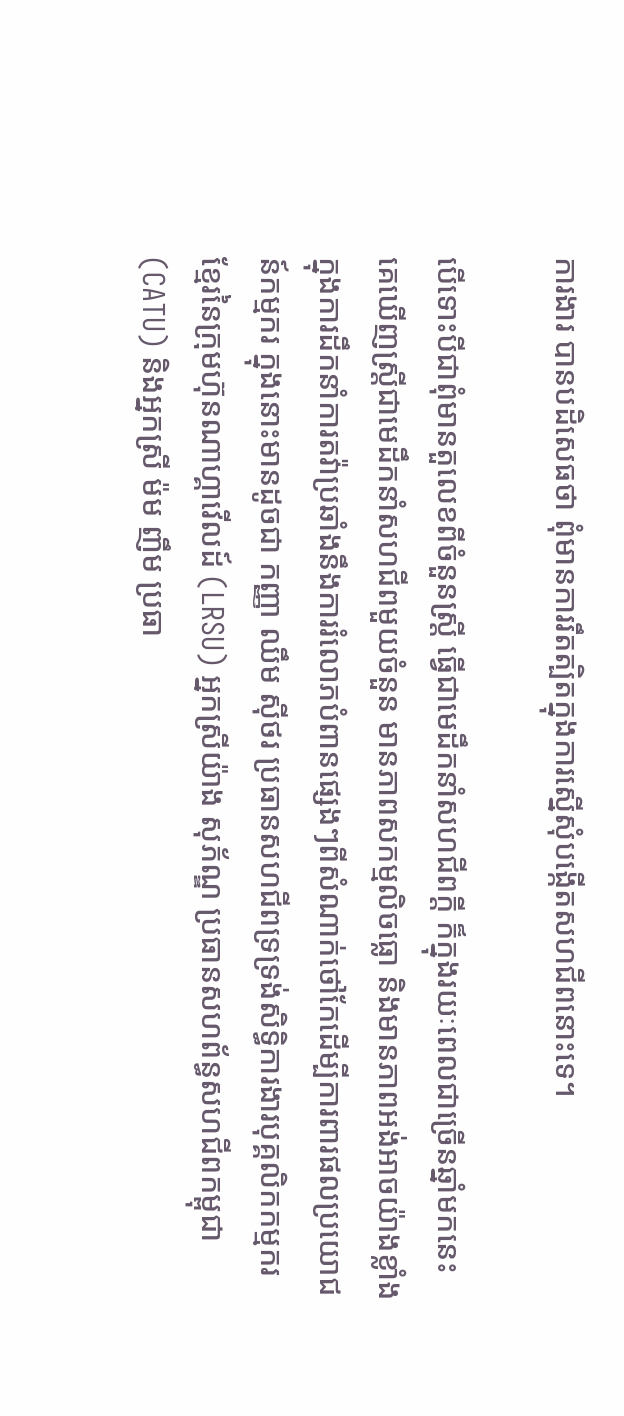ការងារ បានបដិសេធថា ពុំមានការរឹតត្បិតក្នុងការស្នើសុំបង្កើតសហជីពនោះទេ។

បើទោះបីជាពុំមានតួលេខពីចំនួនស្ត្រី ធ្វើជាមេដឹកនាំសហជីពក្តី ក៏ក្នុងរយៈពេលជាច្រើនឆ្នាំមកនេះ គេឃើញស្ត្រីជាមេដឹកនាំសហជីពមួយចំនួន មានភាពសកម្មលិចធ្លោ និងមានភាពអង់អាចយ៉ាងខ្លាំង ក្នុងការដឹកនាំការតវ៉ាប្រឆាំងនឹងការរំលោភបំពានផ្សេងៗពីសំណាក់ថៅកែដើម្បីការពារផលប្រយោជន៍កម្មករ ក្នុងនោះមានដូចជា កញ្ញា ឈឹម ស៊ីថរ ប្រធានសហជីពទ្រទ្រង់សិទ្ធិការងារបុគ្គលិកកម្មករខ្មែរនៃក្រុមហ៊ុនណាហ្គាវើលដ៍ (LRSU) អ្នកស្រីយ៉ាង សុភ័ណ្ឌ ប្រធានសហព័ន្ធសហជីពកម្ពុជា (CATU) និងអ្នកស្រី ម៉ម ញឹម ប្រធា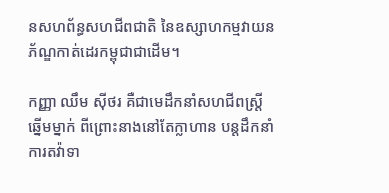នសហព័ន្ធសហជីពជាតិ នៃឧស្សាហកម្មវាយនភ័ណ្ឌកាត់ដេរកម្ពុជាជាដើម។

កញ្ញា ឈឹម ស៊ីថរ គឺជាមេដឹកនាំសហជីពស្រ្តីឆ្នើមម្នាក់ ពីព្រោះនាងនៅតែក្លាហាន បន្តដឹកនាំការតវ៉ាទា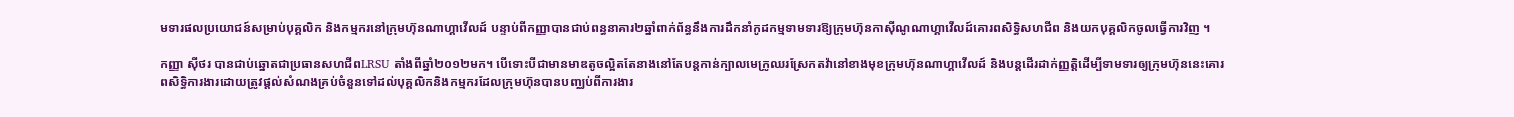មទារផលប្រយោជន៍សម្រាប់បុគ្គលិក និងកម្មករនៅក្រុមហ៊ុនណាហ្គាវើលដ៍ បន្ទាប់ពីកញ្ញាបានជាប់ពន្ធនាគារ២ឆ្នាំពាក់ព័ន្ធនឹងការដឹកនាំកូដកម្មទាមទារឱ្យក្រុមហ៊ុនកាស៊ីណូណាហ្គាវើលដ៍គោរពសិទ្ធិសហជីព និងយកបុគ្គលិកចូលធ្វើការវិញ ។

កញ្ញា ស៊ីថរ បានជាប់ឆ្នោតជាប្រធានសហជីពLRSU តាំងពីឆ្នាំ២០១២មក។ បើទោះបីជាមានមាឌតូចល្អិតតែនាងនៅតែបន្តកាន់ក្បាលមេក្រូឈរស្រែកតវ៉ានៅខាងមុខក្រុមហ៊ុនណាហ្គាវើលដ៍ និងបន្តដើរដាក់ញ្ញត្តិដើម្បីទាមទារឲ្យក្រុមហ៊ុននេះគោរពសិទ្ធិការងារដោយត្រូវផ្តល់សំណងគ្រប់ចំនួនទៅដល់បុគ្គលិកនិងកម្មករដែលក្រុមហ៊ុនបានបញ្ឈប់ពីការងារ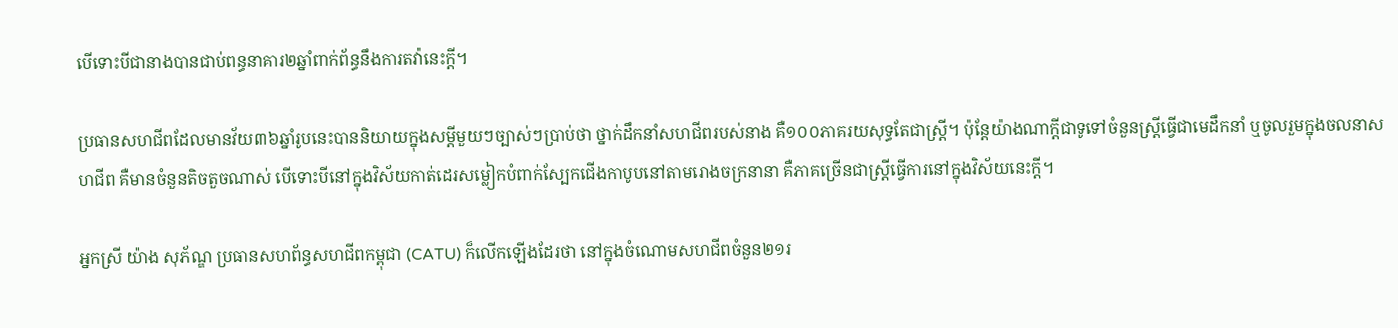បើទោះបីជានាងបានជាប់ពន្ធនាគារ២ឆ្នាំពាក់ព័ន្ធនឹងការតវ៉ានេះក្តី។

ប្រធានសហជីពដែលមានវ័យ៣៦ឆ្នាំរូបនេះបាននិយាយក្នុងសម្តីមួយៗច្បាស់ៗប្រាប់ថា ថ្នាក់ដឹកនាំសហជីពរបស់នាង គឺ១០០ភាគរយសុទ្ធតែជាស្ត្រី។ ប៉ុន្តែយ៉ាងណាក្តីជាទូទៅចំនួនស្ត្រីធ្វើជាមេដឹកនាំ ឬចូលរួមក្នុងចលនាសហជីព គឺមានចំនួនតិចតួចណាស់ បើទោះបីនៅក្នុងវិស័យកាត់ដេរសម្លៀកបំពាក់ស្បែកជើងកាបូបនៅតាមរោងចក្រនានា គឺភាគច្រើនជាស្ត្រីធ្វើការនៅក្នុងវិស័យនេះក្តី។

អ្នកស្រី យ៉ាង សុភ័ណ្ឌ ប្រធានសហព័ន្ធសហជីពកម្ពុជា (CATU) ក៏លើកឡើងដែរថា នៅក្នុងចំណោមសហជីពចំនួន២១រ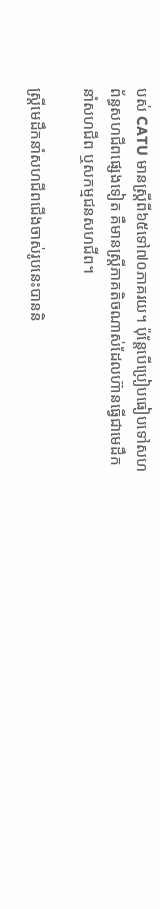បស់ CATU មានស្ត្រីពី៦៥ទៅ៧០ភាគរយ។ ប៉ុន្តែបើប្រៀបធៀបទៅសហព័ន្ធសហជីពផ្សេងទៀត គឺមានស្ត្រីភាគតិចណាស់ដែលហ៊ានធ្វើជាមេដឹកនាំសហជីព ឬសកម្មជនសហជីព។

ស្ត្រីមេដឹកនាំសហជីពជើងចាស់រូបនេះបាននិ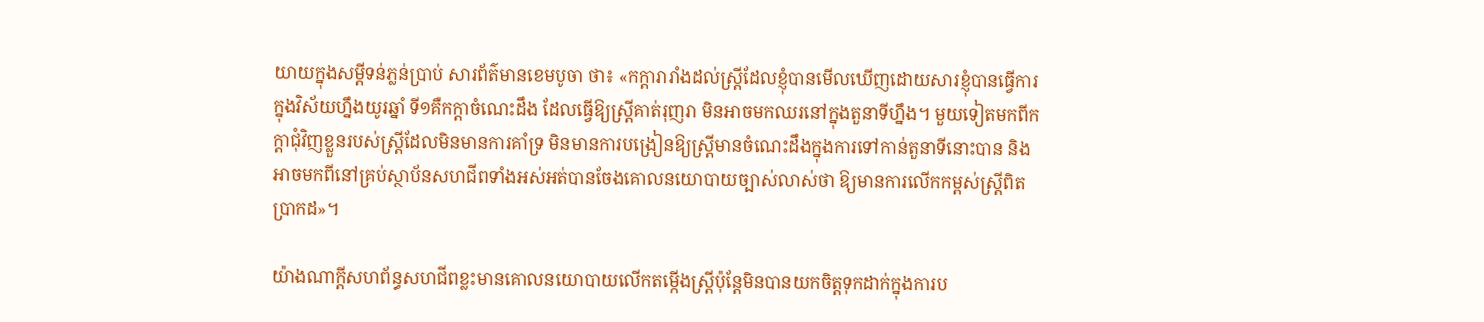យាយក្នុងសម្តីទន់ភ្លន់ប្រាប់ សារព័ត៌មានខេមបូចា ថា៖ «កក្តារារាំងដល់ស្រ្តីដែលខ្ញុំបានមើលឃើញដោយសារខ្ញុំបានធ្វើការក្នុងវិស័យហ្នឹងយូរឆ្នាំ ទី១គឺកក្តាចំណេះដឹង ដែលធ្វើឱ្យស្ត្រីគាត់រុញរា មិនអាចមកឈរនៅក្នុងតួនាទីហ្នឹង។ មួយទៀតមកពីកក្តាជុំវិញខ្លួនរបស់ស្ត្រីដែលមិនមានការគាំទ្រ មិនមានការបង្រៀនឱ្យស្ត្រីមានចំណេះដឹងក្នុងការទៅកាន់តួនាទីនោះបាន និងអាចមកពីនៅគ្រប់ស្ថាប័នសហជីពទាំងអស់អត់បានចែងគោលនយោបាយច្បាស់លាស់ថា ឱ្យមានការលើកកម្ពស់ស្ត្រីពិតប្រាកដ»។

យ៉ាងណាក្តីសហព័ន្ធសហជីពខ្លះមានគោលនយោបាយលើកតម្កើងស្ត្រីប៉ុន្តែមិនបានយកចិត្តទុកដាក់ក្នុងការប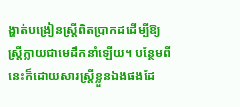ង្ហាត់បង្រៀនស្ត្រីពិតប្រាកដដើម្បីឱ្យស្ត្រីក្លាយជាមេដឹកនាំឡើយ។ បន្ថែមពីនេះក៏ដោយសារស្ត្រីខ្លួនឯងផងដែ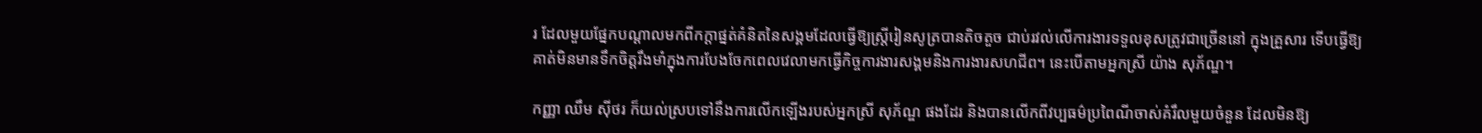រ ដែលមួយផ្នែកបណ្តាលមកពីកក្តាផ្នត់គំនិតនៃសង្គមដែលធ្វើឱ្យស្ត្រីរៀនសូត្របានតិចតួច ជាប់រវល់លើការងារទទួលខុសត្រូវជាច្រើននៅ ក្នុងគ្រួសារ ទើបធ្វើឱ្យគាត់មិនមានទឹកចិត្តរឹងមាំក្នុងការបែងចែកពេលវេលាមកធ្វើកិច្ចការងារសង្គមនិងការងារសហជីព។ នេះបើតាមអ្នកស្រី យ៉ាង សុភ័ណ្ឌ។

កញ្ញា ឈឹម ស៊ីថរ ក៏យល់ស្របទៅនឹងការលើកឡើងរបស់អ្នកស្រី សុភ័ណ្ឌ ផងដែរ និងបានលើកពីវប្បធម៌ប្រពៃណីចាស់គំរឹលមួយចំនួន ដែលមិនឱ្យ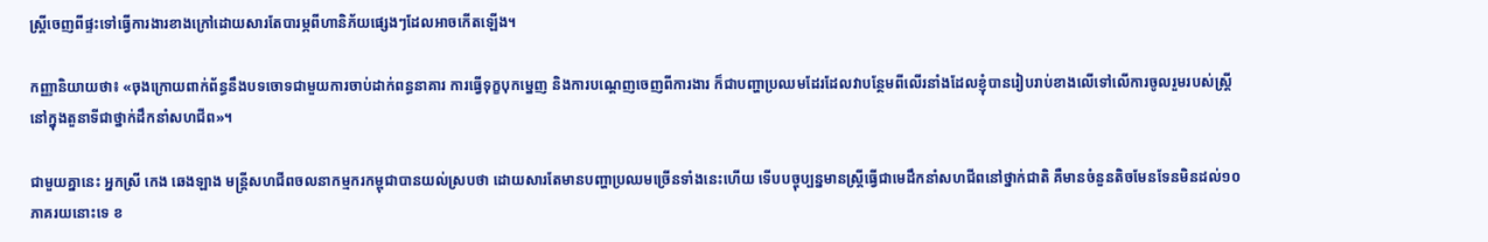ស្រ្តីចេញពីផ្ទះទៅធ្វើការងារខាងក្រៅដោយសារតែបារម្ភពីហានិភ័យផ្សេងៗដែលអាចកើតឡើង។

កញ្ញានិយាយថា៖ «ចុងក្រោយពាក់ព័ន្ធនឹងបទចោទជាមួយការចាប់ដាក់ពន្ធនាគារ ការធ្វើទុក្ខបុកម្នេញ និងការបណ្តេញចេញពីការងារ ក៏ជាបញ្ហាប្រឈមដែរដែលវាបន្ថែមពីលើរនាំងដែលខ្ញុំបានរៀបរាប់ខាងលើទៅលើការចូលរួមរបស់ស្ត្រីនៅក្នុងតួនាទីជាថ្នាក់ដឹកនាំសហជីព»។

ជាមួយគ្នានេះ អ្នកស្រី កេង ឆេងឡាង មន្ត្រីសហជីពចលនាកម្មករកម្ពុជាបានយល់ស្របថា ដោយសារតែមានបញ្ហាប្រឈមច្រើនទាំងនេះហើយ ទើបបច្ចុប្បន្នមានស្ត្រីធ្វើជាមេដឹកនាំសហជីពនៅថ្នាក់ជាតិ គឺមានចំនួនតិចមែនទែនមិនដល់១០ភាគរយនោះទេ ខ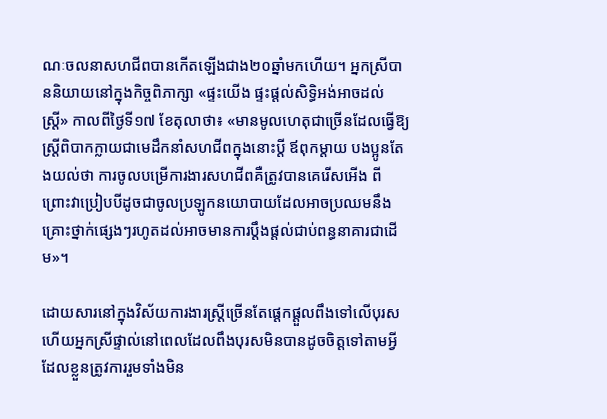ណៈចលនាសហជីពបានកើតឡើងជាង២០ឆ្នាំមកហើយ។ អ្នកស្រីបាននិយាយនៅក្នុងកិច្ចពិភាក្សា «ផ្ទះយើង ផ្ទះផ្តល់សិទ្ធិអង់អាចដល់ស្រ្តី» កាលពីថ្ងៃទី១៧ ខែតុលាថា៖ «មានមូលហេតុជាច្រើនដែលធ្វើឱ្យស្ត្រីពិបាកក្លាយជាមេដឹកនាំសហជីពក្នុងនោះប្តី ឪពុកម្តាយ បងប្អូនតែងយល់ថា ការចូលបម្រើការងារសហជីពគឺត្រូវបានគេរើសអើង ពីព្រោះវាប្រៀបបីដូចជាចូលប្រឡូកនយោបាយដែលអាចប្រឈមនឹងគ្រោះថ្នាក់ផ្សេងៗរហូតដល់អាចមានការប្តឹងផ្តល់ជាប់ពន្ធនាគារជាដើម»។

ដោយសារនៅក្នុងវិស័យការងារស្ត្រីច្រើនតែផ្តេកផ្តួលពឹងទៅលើបុរស ហើយអ្នកស្រីផ្ទាល់នៅពេលដែលពឹងបុរសមិនបានដូចចិត្តទៅតាមអ្វីដែលខ្លួនត្រូវការរួមទាំងមិន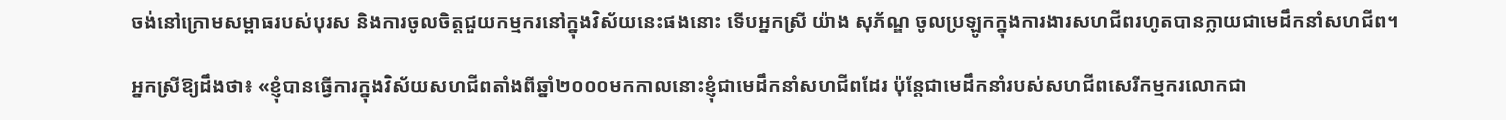ចង់នៅក្រោមសម្ពាធរបស់បុរស និងការចូលចិត្តជួយកម្មករនៅក្នុងវិស័យនេះផងនោះ ទើបអ្នកស្រី យ៉ាង សុភ័ណ្ឌ ចូលប្រឡូកក្នុងការងារសហជីពរហូតបានក្លាយជាមេដឹកនាំសហជីព។

អ្នកស្រីឱ្យដឹងថា៖ «ខ្ញុំបានធ្វើការក្នុងវិស័យសហជីពតាំងពីឆ្នាំ២០០០មកកាលនោះខ្ញុំជាមេដឹកនាំសហជីពដែរ ប៉ុន្តែជាមេដឹកនាំរបស់សហជីពសេរីកម្មករលោកជា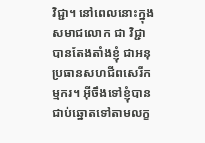វិជ្ជា។ នៅពេលនោះក្នុងសមាជលោក ជា វិជ្ជា បានតែងតាំងខ្ញុំ ជាអនុប្រធានសហជីពសេរីកម្មករ។ អ៊ីចឹងទៅខ្ញុំបានជាប់ឆ្នោតទៅតាមលក្ខ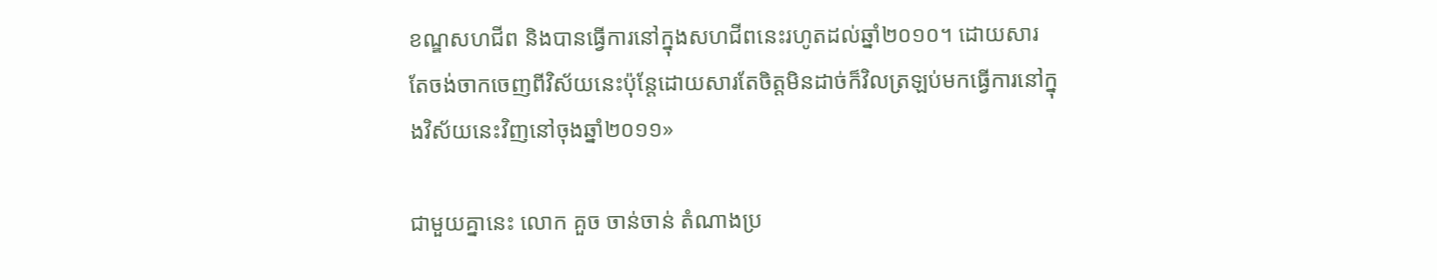ខណ្ឌសហជីព និងបានធ្វើការនៅក្នុងសហជីពនេះរហូតដល់ឆ្នាំ២០១០។ ដោយសារតែចង់ចាកចេញពីវិស័យនេះប៉ុន្តែដោយសារតែចិត្តមិនដាច់ក៏វិលត្រឡប់មកធ្វើការនៅក្នុងវិស័យនេះវិញនៅចុងឆ្នាំ២០១១»

ជាមួយគ្នានេះ លោក គួច ចាន់ចាន់ តំណាងប្រ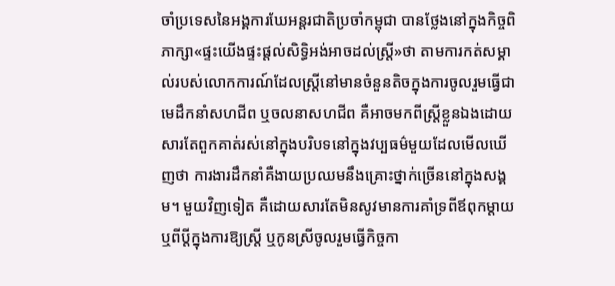ចាំប្រទេសនៃអង្គការឃែអន្តរជាតិប្រចាំកម្ពុជា បានថ្លែងនៅក្នុងកិច្ចពិភាក្សា«ផ្ទះយើងផ្ទះផ្តល់សិទ្ធិអង់អាចដល់ស្រ្តី»ថា តាមការកត់សម្គាល់របស់លោកការណ៍ដែលស្ត្រីនៅមានចំនួនតិចក្នុងការចូលរួមធ្វើជាមេដឹកនាំសហជីព ឬចលនាសហជីព គឺអាចមកពីស្ត្រីខ្លួនឯងដោយសារតែពួកគាត់រស់នៅក្នុងបរិបទនៅក្នុងវប្បធម៌មួយដែលមើលឃើញថា ការងារដឹកនាំគឺងាយប្រឈមនឹងគ្រោះថ្នាក់ច្រើននៅក្នុងសង្គម។ មួយវិញទៀត គឺដោយសារតែមិនសូវមានការគាំទ្រពីឪពុកម្តាយ ឬពីប្តីក្នុងការឱ្យស្ត្រី ឬកូនស្រីចូលរួមធ្វើកិច្ចកា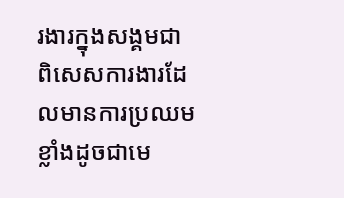រងារក្នុងសង្គមជាពិសេសការងារដែលមានការប្រឈមខ្លាំងដូចជាមេ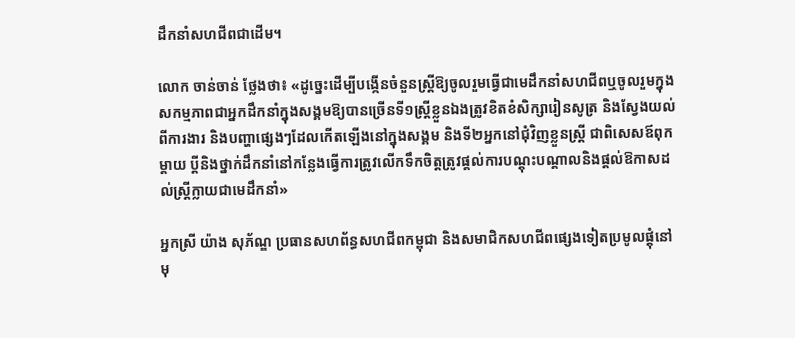ដឹកនាំសហជីពជាដើម។

លោក ចាន់ចាន់ ថ្លែងថា៖ «ដូច្នេះដើម្បីបង្កើនចំនួនស្ត្រីឱ្យចូលរួមធ្វើជាមេដឹកនាំសហជីពឬចូលរួមក្នុងសកម្មភាពជាអ្នកដឹកនាំក្នុងសង្គមឱ្យបានច្រើនទី១ស្ត្រីខ្លួនឯងត្រូវខិតខំសិក្សារៀនសូត្រ និងស្វែងយល់ពីការងារ និងបញ្ហាផ្សេងៗដែលកើតឡើងនៅក្នុងសង្គម និងទី២អ្នកនៅជុំវិញខ្លួនស្ត្រី ជាពិសេសឪពុក ម្តាយ ប្តីនិងថ្នាក់ដឹកនាំនៅកន្លែងធ្វើការត្រូវលើកទឹកចិត្តត្រូវផ្តល់ការបណ្តុះបណ្តាលនិងផ្តល់ឱកាសដល់ស្ត្រីក្លាយជាមេដឹកនាំ»

អ្នកស្រី យ៉ាង សុភ័ណ្ឌ ប្រធានសហព័ន្ធសហជីពកម្ពុជា និងសមាជិកសហជីពផ្សេងទៀតប្រមូលផ្ដុំនៅមុ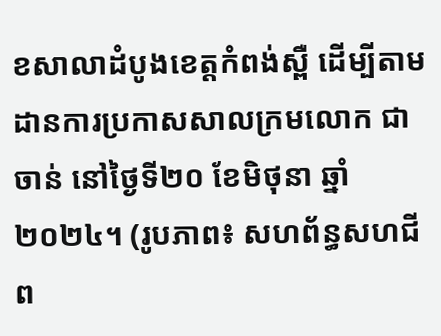ខសាលាដំបូងខេត្តកំពង់ស្ពឺ ដើម្បីតាមដានការប្រកាសសាលក្រមលោក ជា ចាន់ នៅថ្ងៃទី២០ ខែមិថុនា ឆ្នាំ២០២៤។ (រូបភាព៖ សហព័ន្ធសហជីព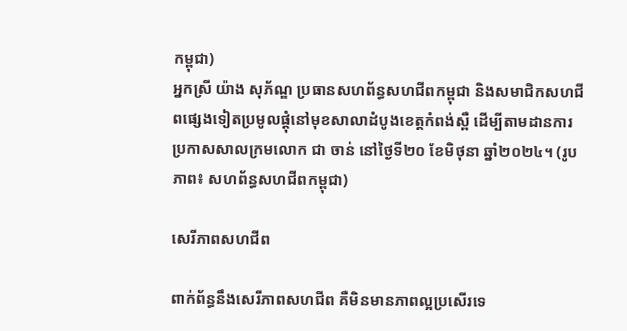កម្ពុជា)
អ្នកស្រី យ៉ាង សុភ័ណ្ឌ ប្រធានសហព័ន្ធសហជីពកម្ពុជា និងសមាជិកសហជីពផ្សេងទៀតប្រមូលផ្ដុំនៅមុខសាលាដំបូងខេត្តកំពង់ស្ពឺ ដើម្បីតាមដានការប្រកាសសាលក្រមលោក ជា ចាន់ នៅថ្ងៃទី២០ ខែមិថុនា ឆ្នាំ២០២៤។ (រូបភាព៖ សហព័ន្ធសហជីពកម្ពុជា)

សេរីភាពសហជីព

ពាក់ព័ន្ធនឹងសេរីភាពសហជីព គឺមិនមានភាពល្អប្រសើរទេ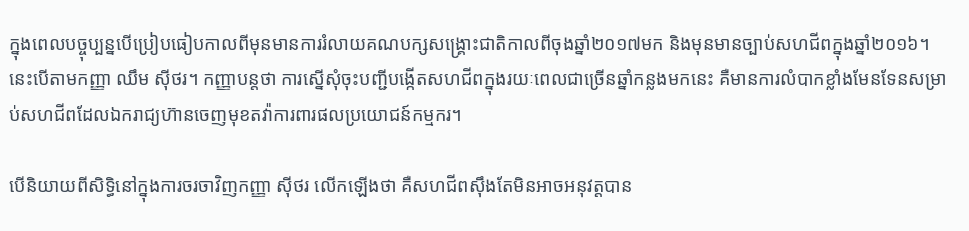ក្នុងពេលបច្ចុប្បន្នបើប្រៀបធៀបកាលពីមុនមានការរំលាយគណបក្សសង្គ្រោះជាតិកាលពីចុងឆ្នាំ២០១៧មក និងមុនមានច្បាប់សហជីពក្នុងឆ្នាំ២០១៦។ នេះបើតាមកញ្ញា ឈឹម ស៊ីថរ។ កញ្ញាបន្តថា ការស្នើសុំចុះបញ្ជីបង្កើតសហជីពក្នុងរយៈពេលជាច្រើនឆ្នាំកន្លងមកនេះ គឺមានការលំបាកខ្លាំងមែនទែនសម្រាប់សហជីពដែលឯករាជ្យហ៊ានចេញមុខតវ៉ាការពារផលប្រយោជន៍កម្មករ។

បើនិយាយពីសិទ្ធិនៅក្នុងការចរចាវិញកញ្ញា ស៊ីថរ លើកឡើងថា គឺសហជីពស៊ឹងតែមិនអាចអនុវត្តបាន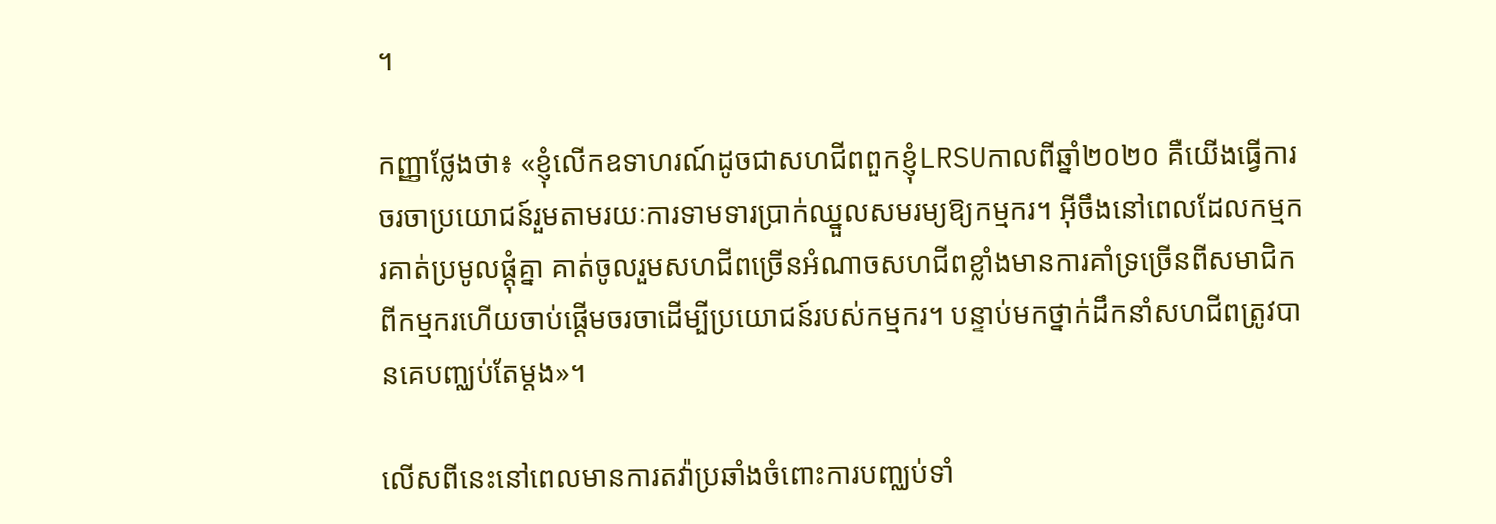។

កញ្ញាថ្លែងថា៖ «ខ្ញុំលើកឧទាហរណ៍ដូចជាសហជីពពួកខ្ញុំLRSUកាលពីឆ្នាំ២០២០ គឺយើងធ្វើការចរចាប្រយោជន៍រួមតាមរយៈការទាមទារប្រាក់ឈ្នួលសមរម្យឱ្យកម្មករ។ អ៊ីចឹងនៅពេលដែលកម្មករគាត់ប្រមូលផ្តុំគ្នា គាត់ចូលរួមសហជីពច្រើនអំណាចសហជីពខ្លាំងមានការគាំទ្រច្រើនពីសមាជិកពីកម្មករហើយចាប់ផ្តើមចរចាដើម្បីប្រយោជន៍របស់កម្មករ។ បន្ទាប់មកថ្នាក់ដឹកនាំសហជីពត្រូវបានគេបញ្ឈប់តែម្តង»។

លើសពីនេះនៅពេលមានការតវ៉ាប្រឆាំងចំពោះការបញ្ឈប់ទាំ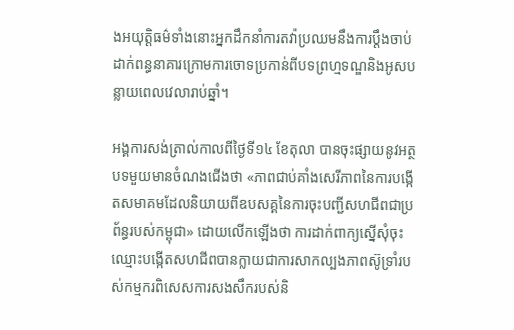ងអយុត្តិធម៌ទាំងនោះអ្នកដឹកនាំការតវ៉ាប្រឈមនឹងការប្តឹងចាប់ដាក់ពន្ធនាគារក្រោមការចោទប្រកាន់ពីបទព្រហ្មទណ្ឌនិងអូសបន្លាយពេលវេលារាប់ឆ្នាំ។

អង្គការសង់ត្រាល់កាលពីថ្ងៃទី១៤ ខែតុលា បានចុះផ្សាយនូវអត្ថបទមួយមានចំណងជើងថា «ភាពជាប់គាំងសេរីភាពនៃការបង្កើតសមាគមដែលនិយាយពីឧបសគ្គនៃការចុះបញ្ជីសហជីពជាប្រព័ន្ធរបស់កម្ពុជា» ដោយលើកឡើងថា ការដាក់ពាក្យស្នើសុំចុះឈ្មោះបង្កើតសហជីពបានក្លាយជាការសាកល្បងភាពស៊ូទ្រាំរបស់កម្មករពិសេសការសងសឹករបស់និ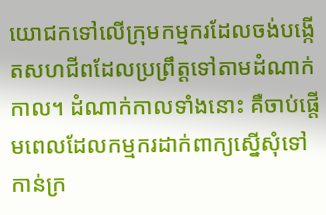យោជកទៅលើក្រុមកម្មករដែលចង់បង្កើតសហជីពដែលប្រព្រឹត្តទៅតាមដំណាក់កាល។ ដំណាក់កាលទាំងនោះ គឺចាប់ផ្តើមពេលដែលកម្មករដាក់ពាក្យស្នើសុំទៅកាន់ក្រ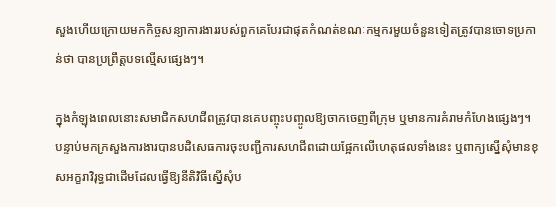សួងហើយក្រោយមកកិច្ចសន្យាការងាររបស់ពួកគេបែរជាផុតកំណត់ខណៈកម្មករមួយចំនួនទៀតត្រូវបានចោទប្រកាន់ថា បានប្រព្រឹត្តបទល្មើសផ្សេងៗ។

ក្នុងកំឡុងពេលនោះសមាជិកសហជីពត្រូវបានគេបញ្ចុះបញ្ចូលឱ្យចាកចេញពីក្រុម ឬមានការគំរាមកំហែងផ្សេងៗ។ បន្ទាប់មកក្រសួងការងារបានបដិសេធការចុះបញ្ជីការសហជីពដោយផ្អែកលើហេតុផលទាំងនេះ ឬពាក្យស្នើសុំមានខុសអក្ខរាវិរុទ្ធជាដើមដែលធ្វើឱ្យនីតិវិធីស្នើសុំប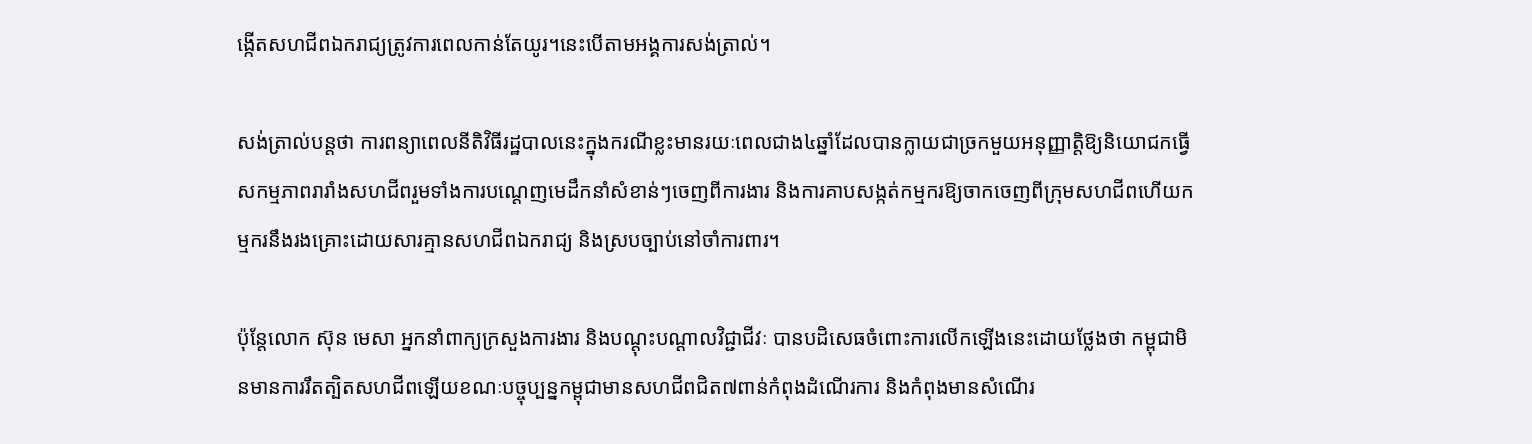ង្កើតសហជីពឯករាជ្យត្រូវការពេលកាន់តែយូរ។នេះបើតាមអង្គការសង់ត្រាល់។

សង់ត្រាល់បន្តថា ការពន្យាពេលនីតិវិធីរដ្ឋបាលនេះក្នុងករណីខ្លះមានរយៈពេលជាង៤ឆ្នាំដែលបានក្លាយជាច្រកមួយអនុញ្ញាត្តិឱ្យនិយោជកធ្វើសកម្មភាពរារាំងសហជីពរួមទាំងការបណ្តេញមេដឹកនាំសំខាន់ៗចេញពីការងារ និងការគាបសង្កត់កម្មករឱ្យចាកចេញពីក្រុមសហជីពហើយកម្មករនឹងរងគ្រោះដោយសារគ្មានសហជីពឯករាជ្យ និងស្របច្បាប់នៅចាំការពារ។

ប៉ុន្តែលោក ស៊ុន មេសា អ្នកនាំពាក្យក្រសួងការងារ និងបណ្តុះបណ្តាលវិជ្ជាជីវៈ បានបដិសេធចំពោះការលើកឡើងនេះដោយថ្លែងថា កម្ពុជាមិនមានការរឹតត្បិតសហជីពឡើយខណៈបច្ចុប្បន្នកម្ពុជាមានសហជីពជិត៧ពាន់កំពុងដំណើរការ និងកំពុងមានសំណើរ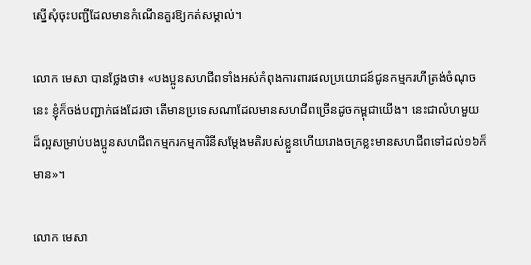ស្នើសុំចុះបញ្ជីដែលមានកំណើនគួរឱ្យកត់សម្គាល់។

លោក មេសា បានថ្លែងថា៖ «បងប្អូនសហជីពទាំងអស់កំពុងការពារផលប្រយោជន៍ជូនកម្មករហីត្រង់ចំណុចនេះ ខ្ញុំក៏ចង់បញ្ជាក់ផងដែរថា តើមានប្រទេសណាដែលមានសហជីពច្រើនដូចកម្ពុជាយើង។ នេះជាលំហមួយដ៏ល្អសម្រាប់បងប្អូនសហជីពកម្មករកម្មការិនីសម្តែងមតិរបស់ខ្លួនហើយរោងចក្រខ្លះមានសហជីពទៅដល់១៦ក៏មាន»។

លោក មេសា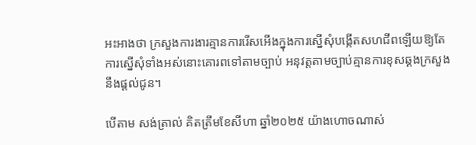អះអាងថា ក្រសួងការងារគ្មានការរើសអើងក្នុងការស្នើសុំបង្កើតសហជីពឡើយឱ្យតែការស្នើសុំទាំងអស់នោះគោរពទៅតាមច្បាប់ អនុវត្តតាមច្បាប់គ្មានការខុសឆ្គងក្រសួងនឹងផ្តល់ជូន។

បើតាម សង់ត្រាល់ គិតត្រឹមខែសីហា ឆ្នាំ២០២៥ យ៉ាងហោចណាស់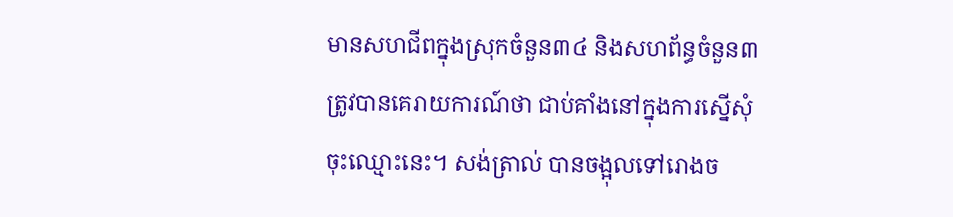មានសហជីពក្នុងស្រុកចំនួន៣៤ និងសហព័ន្ធចំនួន៣ត្រូវបានគេរាយការណ៍ថា ជាប់គាំងនៅក្នុងការស្នើសុំចុះឈ្មោះនេះ។ សង់ត្រាល់ បានចង្អុលទៅរោងច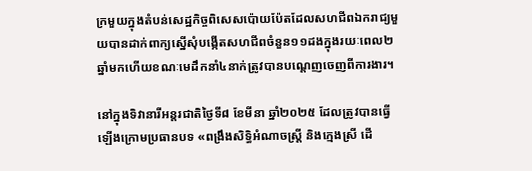ក្រមួយក្នុងតំបន់សេដ្ឋកិច្ចពិសេសប៉ោយប៉ែតដែលសហជីពឯករាជ្យមួយបានដាក់ពាក្យស្នើសុំបង្កើតសហជីពចំនួន១១ដងក្នុងរយៈពេល២ឆ្នាំមកហើយខណៈមេដឹកនាំ៤នាក់ត្រូវបានបណ្តេញចេញពីការងារ។

នៅក្នុងទិវានារីអន្តរជាតិថ្ងៃទី៨ ខែមីនា ឆ្នាំ២០២៥ ដែលត្រូវបានធ្វើឡើងក្រោមប្រធានបទ «ពង្រឹងសិទ្ធិអំណាចស្ត្រី និងក្មេងស្រី ដើ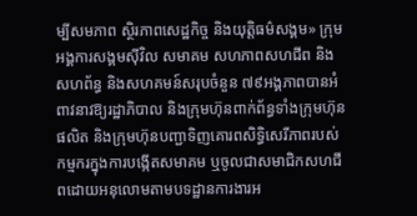ម្បីសមភាព ស្ថិរភាពសេដ្ឋកិច្ច និងយុត្តិធម៌សង្គម» ក្រុមអង្គការសង្គមស៊ីវិល សមាគម សហភាពសហជីព និងសហព័ន្ធ និងសហគមន៍សរុបចំនួន ៧៩អង្គភាពបានអំពាវនាវឱ្យរដ្ឋាភិបាល និងក្រុមហ៊ុនពាក់ព័ន្ធទាំងក្រុមហ៊ុនផលិត និងក្រុមហ៊ុនបញ្ជាទិញគោរពសិទ្ធិសេរីភាពរបស់កម្មករក្នុងការបង្កើតសមាគម ឬចូលជាសមាជិកសហជីពដោយអនុលោមតាមបទដ្ឋានការងារអ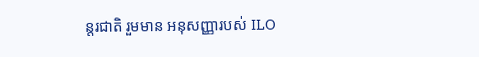ន្តរជាតិ រួមមាន អនុសញ្ញារបស់ ILO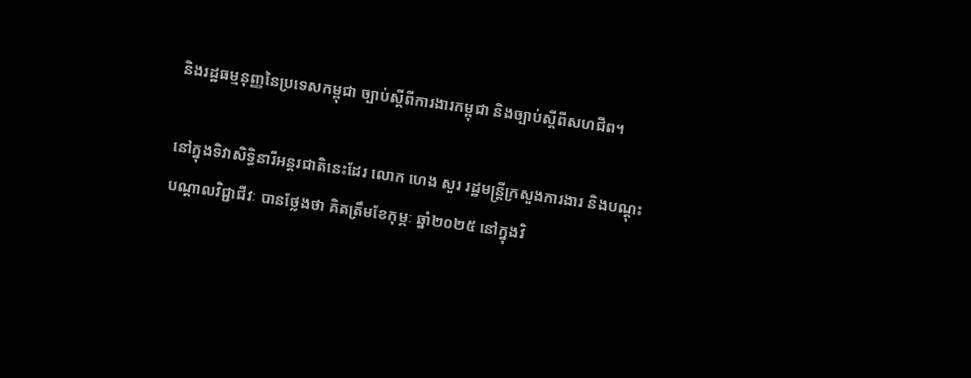និងរដ្ឋធម្មនុញ្ញនៃប្រទេសកម្ពុជា ច្បាប់ស្តីពីការងារកម្ពុជា និងច្បាប់ស្តីពីសហជីព។

នៅក្នុងទិវាសិទ្ធិនារីអន្តរជាតិនេះដែរ លោក ហេង សួរ រដ្ឋមន្ត្រីក្រសួងការងារ និងបណ្តុះបណ្តាលវិជ្ជាជីវៈ បានថ្លែងថា គិតត្រឹមខែកុម្ភៈ ឆ្នាំ២០២៥ នៅក្នុងវិ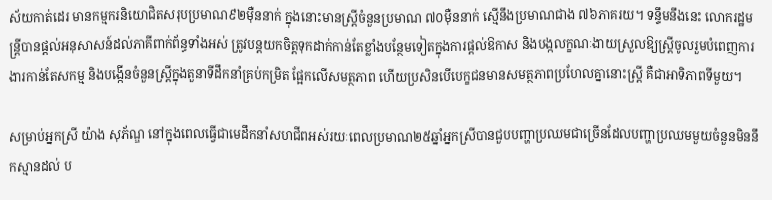ស័យកាត់ដេរ មានកម្មករនិយោជិតសរុបប្រមាណ៩២ម៉ឺននាក់ ក្នុងនោះមានស្ត្រីចំនួនប្រមាណ ៧០ម៉ឺននាក់ ស្មើនឹងប្រមាណជាង ៧៦ភាគរយ។ ទន្ទឹមនឹងនេះ លោករដ្ឋមន្ត្រីបានផ្ដល់អនុសាសន៍ដល់ភាគីពាក់ព័ន្ធទាំងអស់ ត្រូវបន្តយកចិត្តទុកដាក់កាន់តែខ្លាំងបន្ថែមទៀតក្នុងការផ្ដល់ឱកាស និងបង្កលក្ខណៈងាយស្រួលឱ្យស្ត្រីចូលរួមបំពេញការងារកាន់តែសកម្ម និងបង្កើនចំនួនស្ត្រីក្នុងតួនាទីដឹកនាំគ្រប់កម្រិត ផ្អែកលើសមត្ថភាព ហើយប្រសិនបើបេក្ខជនមានសមត្ថភាពប្រហែលគ្នានោះស្រ្តី គឺជាអាទិភាពទីមួយ។

សម្រាប់អ្នកស្រី យ៉ាង សុភ័ណ្ឌ នៅក្នុងពេលធ្វើជាមេដឹកនាំសហជីពអស់រយៈពេលប្រមាណ២៥ឆ្នាំអ្នកស្រីបានជួបបញ្ហាប្រឈមជាច្រើនដែលបញ្ហាប្រឈមមួយចំនួនមិននឹកស្មានដល់ ប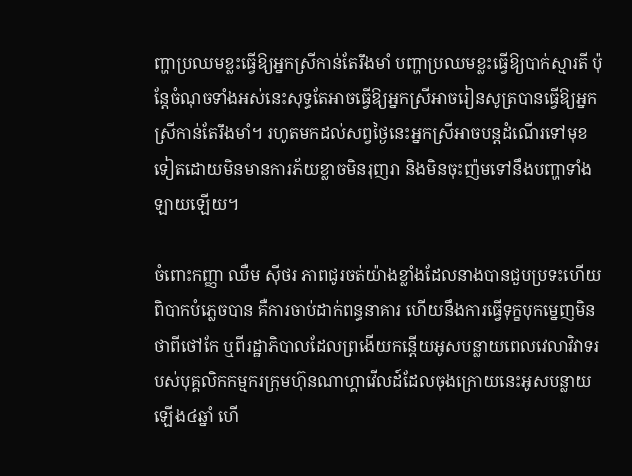ញ្ហាប្រឈមខ្លះធ្វើឱ្យអ្នកស្រីកាន់តែរឹងមាំ បញ្ហាប្រឈមខ្លះធ្វើឱ្យបាក់ស្មារតី ប៉ុន្តែចំណុចទាំងអស់នេះសុទ្ធតែអាចធ្វើឱ្យអ្នកស្រីអាចរៀនសូត្របានធ្វើឱ្យអ្នកស្រីកាន់តែរឹងមាំ។ រហូតមកដល់សព្វថ្ងៃនេះអ្នកស្រីអាចបន្តដំណើរទៅមុខទៀតដោយមិនមានការភ័យខ្លាចមិនរុញរា និងមិនចុះញ៉មទៅនឹងបញ្ហាទាំងឡាយឡើយ។

ចំពោះកញ្ញា ឈឺម ស៊ីថរ ភាពជូរចត់យ៉ាងខ្លាំងដែលនាងបានជួបប្រទះហើយពិបាកបំភ្លេចបាន គឺការចាប់ដាក់ពន្ធនាគារ ហើយនឹងការធ្វើទុក្ខបុកម្នេញមិនថាពីថៅកែ ឬពីរដ្ឋាភិបាលដែលព្រងើយកន្តើយអូសបន្លាយពេលវេលាវិវាទរបស់បុគ្គលិកកម្មករក្រុមហ៊ុនណាហ្គាវើលដ៍ដែលចុងក្រោយនេះអូសបន្លាយឡើង៤ឆ្នាំ ហើ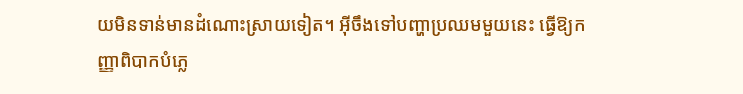យមិនទាន់មានដំណោះស្រាយទៀត។ អ៊ីចឹងទៅបញ្ហាប្រឈមមួយនេះ ធ្វើឱ្យកញ្ញាពិបាកបំភ្លេ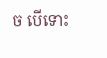ច បើទោះ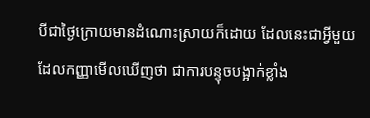បីជាថ្ងៃក្រោយមានដំណោះស្រាយក៏ដោយ ដែលនេះជាអ្វីមួយដែលកញ្ញាមើលឃើញថា ជាការបន្ទុចបង្អាក់ខ្លាំង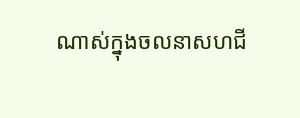ណាស់ក្នុងចលនាសហជី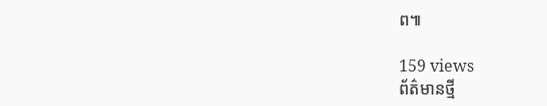ព៕

159 views
ព័ត៌មានថ្មី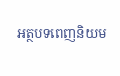អត្ថបទពេញនិយម